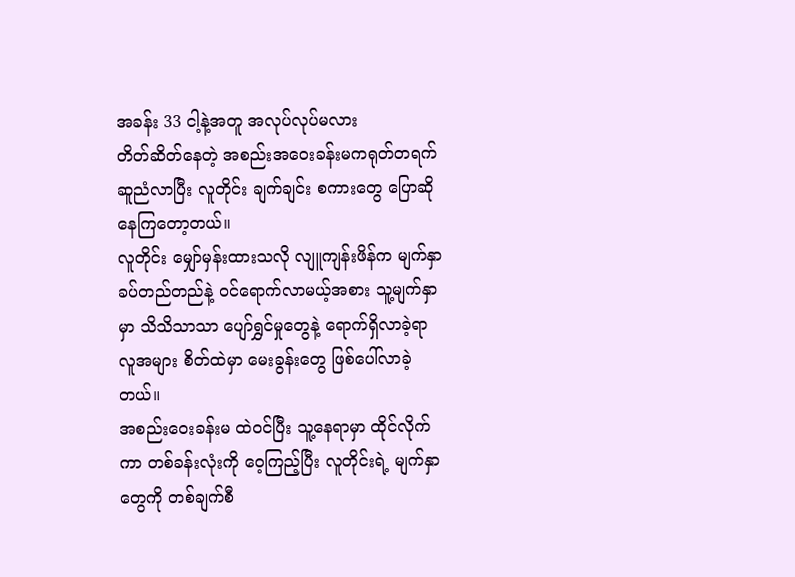အခန်း 33 ငါ့နဲ့အတူ အလုပ်လုပ်မလား
တိတ်ဆိတ်နေတဲ့ အစည်းအဝေးခန်းမကရုတ်တရက် ဆူညံလာပြီး လူတိုင်း ချက်ချင်း စကားတွေ ပြောဆိုနေကြတော့တယ်။
လူတိုင်း မျှော်မှန်းထားသလို လျူကျန်းဖိန်က မျက်နှာခပ်တည်တည်နဲ့ ဝင်ရောက်လာမယ့်အစား သူ့မျက်နှာမှာ သိသိသာသာ ပျော်ရွှင်မှုတွေနဲ့ ရောက်ရှိလာခဲ့ရာ လူအများ စိတ်ထဲမှာ မေးခွန်းတွေ ဖြစ်ပေါ်လာခဲ့တယ်။
အစည်းဝေးခန်းမ ထဲဝင်ပြီး သူ့နေရာမှာ ထိုင်လိုက်ကာ တစ်ခန်းလုံးကို ဝေ့ကြည့်ပြီး လူတိုင်းရဲ့ မျက်နှာတွေကို တစ်ချက်စီ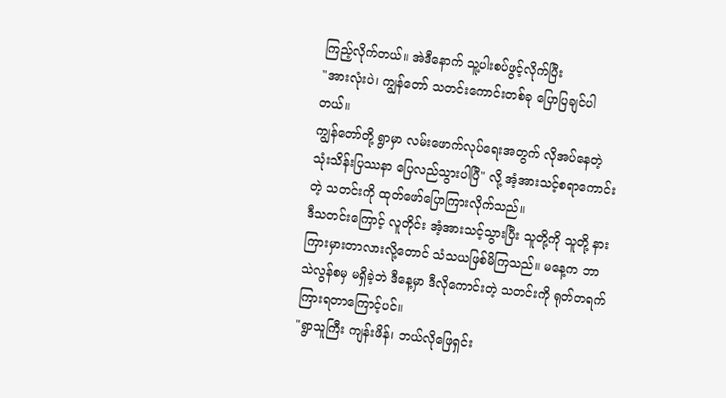ကြည့်လိုက်တယ်။ အဲဒီနောက် သူ့ပါးစပ်ဖွင့်လိုက်ပြီး
"အားလုံးပဲ၊ ကျွန်တော် သတင်းကောင်းတစ်ခု ပြောပြချင်ပါတယ်။
ကျွန်တော်တို့ ရွာမှာ လမ်းဖောက်လုပ်ရေးအတွက် လိုအပ်နေတဲ့ သုံးသိန်းပြဿနာ ပြေလည်သွားပါပြီ" လို့ အံ့အားသင့်စရာကောင်းတဲ့ သတင်းကို ထုတ်ဖော်ပြောကြားလိုက်သည်။
ဒီသတင်းကြောင့် လူတိုင်း အံ့အားသင့်သွားပြီး သူတို့ကို သူတို့ နားကြားမှားတာလားလို့တောင် သံသယဖြစ်မိကြသည်။ မနေ့က ဘာသဲလွန်စမှ မရှိခဲ့ဘဲ ဒီနေ့မှာ ဒီလိုကောင်းတဲ့ သတင်းကို ရုတ်တရက် ကြားရတာကြောင့်ပင်။
"ရွာသူကြီး ကျန်းဖိန်၊ ဘယ်လိုဖြေရှင်း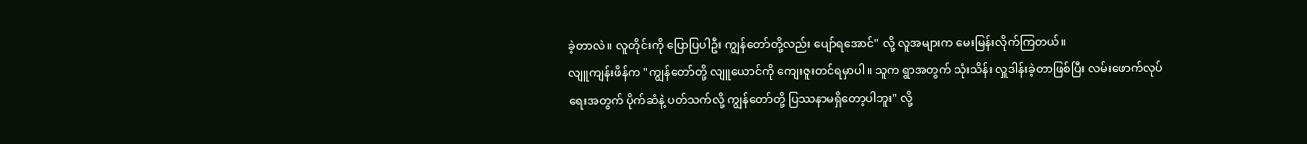ခဲ့တာလဲ။ လူတိုင်းကို ပြောပြပါဦး ကျွန်တော်တို့လည်း ပျော်ရအောင်" လို့ လူအများက မေးမြန်းလိုက်ကြတယ်။
လျူကျန်းဖိန်က "ကျွန်တော်တို့ လျူယောင်ကို ကျေးဇူးတင်ရမှာပါ။ သူက ရွာအတွက် သုံးသိန်း လှူဒါန်းခဲ့တာဖြစ်ပြီး လမ်းဖောက်လုပ်ရေးအတွက် ပိုက်ဆံနဲ့ ပတ်သက်လို့ ကျွန်တော်တို့ ပြဿနာမရှိတော့ပါဘူး" လို့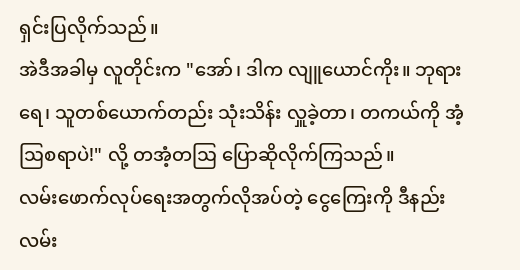ရှင်းပြလိုက်သည်။
အဲဒီအခါမှ လူတိုင်းက "အော်၊ ဒါက လျူယောင်ကိုး။ ဘုရားရေ၊ သူတစ်ယောက်တည်း သုံးသိန်း လှူခဲ့တာ၊ တကယ်ကို အံ့ဩစရာပဲ!" လို့ တအံ့တဩ ပြောဆိုလိုက်ကြသည်။
လမ်းဖောက်လုပ်ရေးအတွက်လိုအပ်တဲ့ ငွေကြေးကို ဒီနည်းလမ်း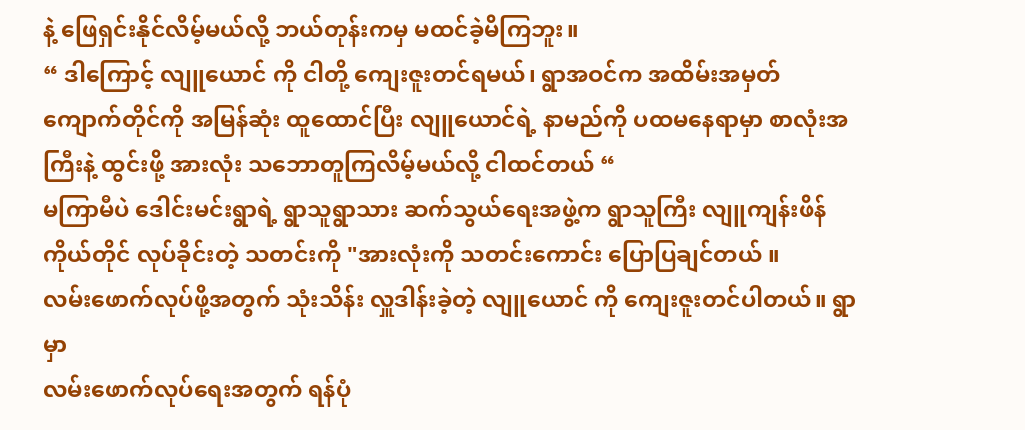နဲ့ ဖြေရှင်းနိုင်လိမ့်မယ်လို့ ဘယ်တုန်းကမှ မထင်ခဲ့မိကြဘူး။
“ ဒါကြောင့် လျူယောင် ကို ငါတို့ ကျေးဇူးတင်ရမယ်၊ ရွာအဝင်က အထိမ်းအမှတ်ကျောက်တိုင်ကို အမြန်ဆုံး ထူထောင်ပြီး လျူယောင်ရဲ့ နာမည်ကို ပထမနေရာမှာ စာလုံးအကြီးနဲ့ ထွင်းဖို့ အားလုံး သဘောတူကြလိမ့်မယ်လို့ ငါထင်တယ် “
မကြာမီပဲ ဒေါင်းမင်းရွာရဲ့ ရွာသူရွာသား ဆက်သွယ်ရေးအဖွဲ့က ရွာသူကြီး လျူကျန်းဖိန် ကိုယ်တိုင် လုပ်ခိုင်းတဲ့ သတင်းကို "အားလုံးကို သတင်းကောင်း ပြောပြချင်တယ် ။
လမ်းဖောက်လုပ်ဖို့အတွက် သုံးသိန်း လှူဒါန်းခဲ့တဲ့ လျူယောင် ကို ကျေးဇူးတင်ပါတယ်။ ရွာမှာ
လမ်းဖောက်လုပ်ရေးအတွက် ရန်ပုံ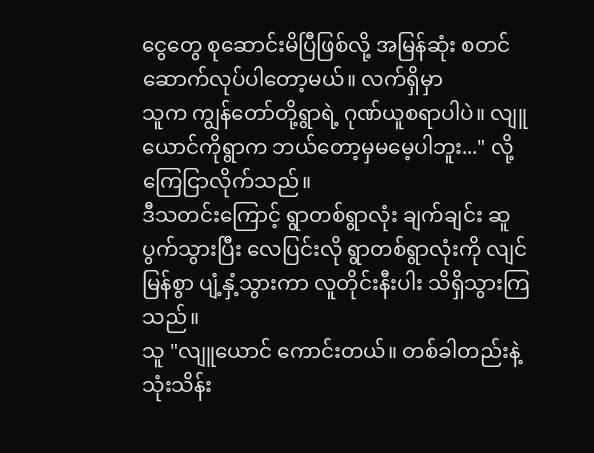ငွေတွေ စုဆောင်းမိပြီဖြစ်လို့ အမြန်ဆုံး စတင် ဆောက်လုပ်ပါတော့မယ်။ လက်ရှိမှာ
သူက ကျွန်တော်တို့ရွာရဲ့ ဂုဏ်ယူစရာပါပဲ။ လျူယောင်ကိုရွာက ဘယ်တော့မှမမေ့ပါဘူး..." လို့ ကြေငြာလိုက်သည်။
ဒီသတင်းကြောင့် ရွာတစ်ရွာလုံး ချက်ချင်း ဆူပွက်သွားပြီး လေပြင်းလို ရွာတစ်ရွာလုံးကို လျင်မြန်စွာ ပျံ့နှံ့သွားကာ လူတိုင်းနီးပါး သိရှိသွားကြသည်။
သူ "လျူယောင် ကောင်းတယ်။ တစ်ခါတည်းနဲ့ သုံးသိန်း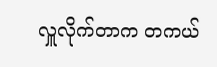လှူလိုက်တာက တကယ်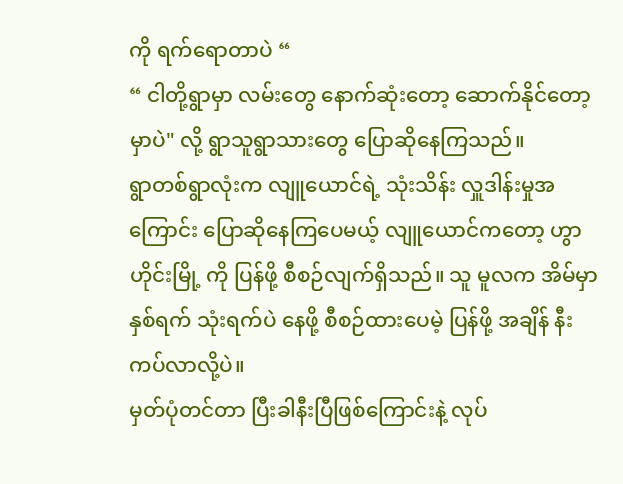ကို ရက်ရောတာပဲ “
“ ငါတို့ရွာမှာ လမ်းတွေ နောက်ဆုံးတော့ ဆောက်နိုင်တော့မှာပဲ" လို့ ရွာသူရွာသားတွေ ပြောဆိုနေကြသည်။
ရွာတစ်ရွာလုံးက လျူယောင်ရဲ့ သုံးသိန်း လှူဒါန်းမှုအကြောင်း ပြောဆိုနေကြပေမယ့် လျူယောင်ကတော့ ဟွာဟိုင်းမြို့ ကို ပြန်ဖို့ စီစဉ်လျက်ရှိသည်။ သူ မူလက အိမ်မှာ နှစ်ရက် သုံးရက်ပဲ နေဖို့ စီစဉ်ထားပေမဲ့ ပြန်ဖို့ အချိန် နီးကပ်လာလို့ပဲ။
မှတ်ပုံတင်တာ ပြီးခါနီးပြီဖြစ်ကြောင်းနဲ့ လုပ်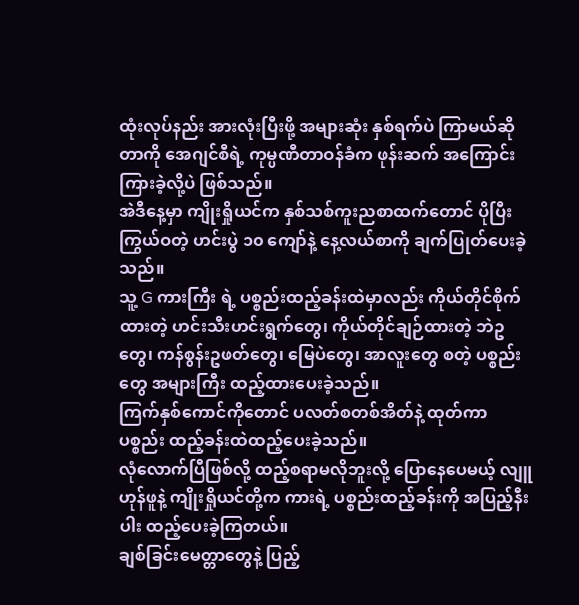ထုံးလုပ်နည်း အားလုံးပြီးဖို့ အများဆုံး နှစ်ရက်ပဲ ကြာမယ်ဆိုတာကို အေဂျင်စီရဲ့ ကုမ္ပဏီတာဝန်ခံက ဖုန်းဆက် အကြောင်းကြားခဲ့လို့ပဲ ဖြစ်သည်။
အဲဒီနေ့မှာ ကျိုးရှိုယင်က နှစ်သစ်ကူးညစာထက်တောင် ပိုပြီး ကြွယ်ဝတဲ့ ဟင်းပွဲ ၁၀ ကျော်နဲ့ နေ့လယ်စာကို ချက်ပြုတ်ပေးခဲ့သည်။
သူ့ G ကားကြီး ရဲ့ ပစ္စည်းထည့်ခန်းထဲမှာလည်း ကိုယ်တိုင်စိုက်ထားတဲ့ ဟင်းသီးဟင်းရွက်တွေ၊ ကိုယ်တိုင်ချဉ်ထားတဲ့ ဘဲဥတွေ၊ ကန်စွန်းဥဖတ်တွေ၊ မြေပဲတွေ၊ အာလူးတွေ စတဲ့ ပစ္စည်းတွေ အများကြီး ထည့်ထားပေးခဲ့သည်။
ကြက်နှစ်ကောင်ကိုတောင် ပလတ်စတစ်အိတ်နဲ့ ထုတ်ကာ ပစ္စည်း ထည့်ခန်းထဲထည့်ပေးခဲ့သည်။
လုံလောက်ပြီဖြစ်လို့ ထည့်စရာမလိုဘူးလို့ ပြောနေပေမယ့် လျူဟုန်ဖူနဲ့ ကျိုးရှိုယင်တို့က ကားရဲ့ ပစ္စည်းထည့်ခန်းကို အပြည့်နီးပါး ထည့်ပေးခဲ့ကြတယ်။
ချစ်ခြင်းမေတ္တာတွေနဲ့ ပြည့်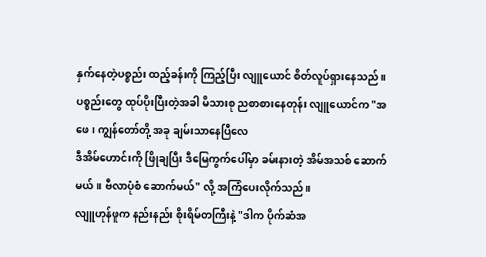နှက်နေတဲ့ပစ္စည်း ထည့်ခန်းကို ကြည့်ပြီး လျူယောင် စိတ်လူပ်ရှားနေသည်။
ပစ္စည်းတွေ ထုပ်ပိုးပြီးတဲ့အခါ မိသားစု ညစာစားနေတုန်း လျူယောင်က "အဖေ၊ ကျွန်တော်တို့ အခု ချမ်းသာနေပြီလေ
ဒီအိမ်ဟောင်းကို ဖြိုချပြီး ဒီမြေကွက်ပေါ်မှာ ခမ်းနားတဲ့ အိမ်အသစ် ဆောက်မယ်။ ဗီလာပုံစံ ဆောက်မယ်" လို့ အကြံပေးလိုက်သည်။
လျူဟုန်ဖူက နည်းနည်း စိုးရိမ်တကြီးနဲ့ "ဒါက ပိုက်ဆံအ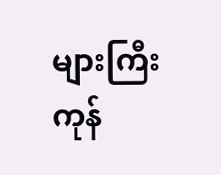များကြီး ကုန်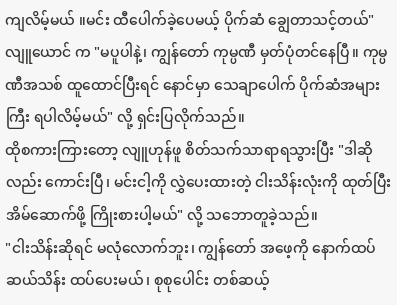ကျလိမ့်မယ် ။မင်း ထီပေါက်ခဲ့ပေမယ့် ပိုက်ဆံ ချွေတာသင့်တယ်"
လျူယောင် က "မပူပါနဲ့၊ ကျွန်တော် ကုမ္ပဏီ မှတ်ပုံတင်နေပြီ။ ကုမ္ပဏီအသစ် ထူထောင်ပြီးရင် နောင်မှာ သေချာပေါက် ပိုက်ဆံအများကြီး ရပါလိမ့်မယ်" လို့ ရှင်းပြလိုက်သည်။
ထိုစကားကြားတော့ လျူဟုန်ဖူ စိတ်သက်သာရာရသွားပြီး "ဒါဆိုလည်း ကောင်းပြီ၊ မင်းငါ့ကို လွှဲပေးထားတဲ့ ငါးသိန်းလုံးကို ထုတ်ပြီး အိမ်ဆောက်ဖို့ ကြိုးစားပါ့မယ်" လို့ သဘောတူခဲ့သည်။
"ငါးသိန်းဆိုရင် မလုံလောက်ဘူး၊ ကျွန်တော် အဖေ့ကို နောက်ထပ် ဆယ်သိန်း ထပ်ပေးမယ်၊ စုစုပေါင်း တစ်ဆယ့်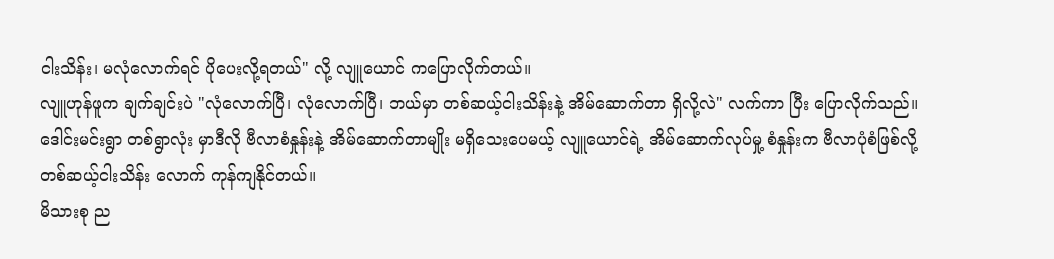ငါးသိန်း၊ မလုံလောက်ရင် ပိုပေးလို့ရတယ်" လို့ လျူယောင် ကပြောလိုက်တယ်။
လျူဟုန်ဖူက ချက်ချင်းပဲ "လုံလောက်ပြီ၊ လုံလောက်ပြီ၊ ဘယ်မှာ တစ်ဆယ့်ငါးသိန်းနဲ့ အိမ်ဆောက်တာ ရှိလို့လဲ" လက်ကာ ပြီး ပြောလိုက်သည်။
ဒေါင်းမင်းရွာ တစ်ရွာလုံး မှာဒီလို ဗီလာစံနှုန်းနဲ့ အိမ်ဆောက်တာမျိုး မရှိသေးပေမယ့် လျူယောင်ရဲ့ အိမ်ဆောက်လုပ်မှု့ စံနှုန်းက ဗီလာပုံစံဖြစ်လို့ တစ်ဆယ့်ငါးသိန်း လောက် ကုန်ကျနိုင်တယ်။
မိသားစု ည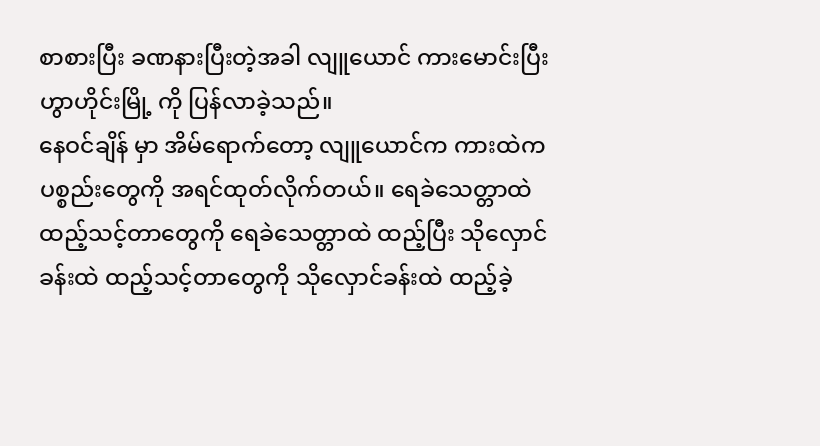စာစားပြီး ခဏနားပြီးတဲ့အခါ လျူယောင် ကားမောင်းပြီး ဟွာဟိုင်းမြို့ ကို ပြန်လာခဲ့သည်။
နေဝင်ချိန် မှာ အိမ်ရောက်တော့ လျူယောင်က ကားထဲက ပစ္စည်းတွေကို အရင်ထုတ်လိုက်တယ်။ ရေခဲသေတ္တာထဲ ထည့်သင့်တာတွေကို ရေခဲသေတ္တာထဲ ထည့်ပြီး သိုလှောင်ခန်းထဲ ထည့်သင့်တာတွေကို သိုလှောင်ခန်းထဲ ထည့်ခဲ့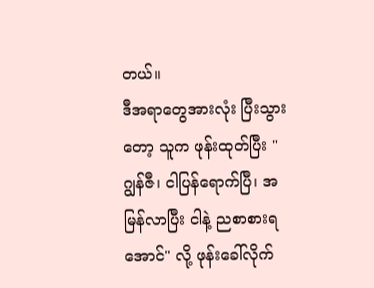တယ်။
ဒီအရာတွေအားလုံး ပြီးသွားတော့ သူက ဖုန်းထုတ်ပြီး "ဂျွန်ဇီ၊ ငါပြန်ရောက်ပြီ၊ အမြန်လာပြီး ငါနဲ့ ညစာစားရအောင်" လို့ ဖုန်းခေါ်လိုက်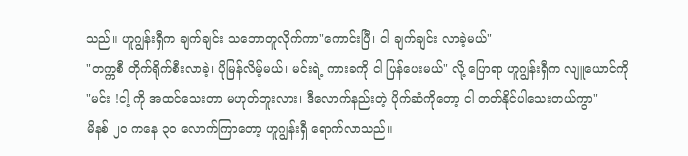သည်။ ဟူဂျွန်းရှီက ချက်ချင်း သဘောတူလိုက်ကာ"ကောင်းပြီ၊ ငါ ချက်ချင်း လာခဲ့မယ်"
"တက္ကစီ တိုက်ရိုက်စီးလာခဲ့၊ ပိုမြန်လိမ့်မယ်၊ မင်းရဲ့ ကားခကို ငါ ပြန်ပေးမယ်" လို့ ပြောရာ ဟူဂျွန်းရှီက လျူယောင်ကို
"မင်း !ငါ့ ကို အထင်သေးတာ မဟုတ်ဘူးလား၊ ဒီလောက်နည်းတဲ့ ပိုက်ဆံကိုတော့ ငါ တတ်နိုင်ပါသေးတယ်ကွာ"
မိနစ် ၂၀ ကနေ ၃၀ လောက်ကြာတော့ ဟူဂျွန်းရှီ ရောက်လာသည်။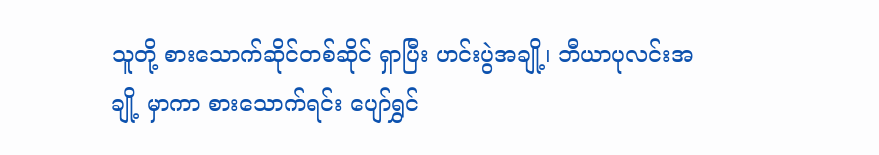သူတို့ စားသောက်ဆိုင်တစ်ဆိုင် ရှာပြီး ဟင်းပွဲအချို့၊ ဘီယာပုလင်းအချို့ မှာကာ စားသောက်ရင်း ပျော်ရွှင်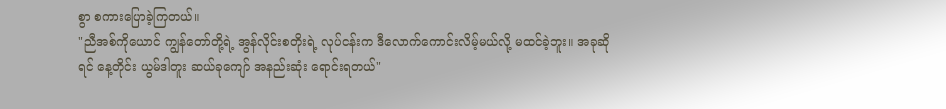စွာ စကားပြောခဲ့ကြတယ်။
"ညီအစ်ကိုယောင် ကျွန်တော်တို့ရဲ့ အွန်လိုင်းစတိုးရဲ့ လုပ်ငန်းက ဒီလောက်ကောင်းလိမ့်မယ်လို့ မထင်ခဲ့ဘူး။ အခုဆိုရင် နေ့တိုင်း ယွမ်ဒါတူး ဆယ်ခုကျော် အနည်းဆုံး ရောင်းရတယ်"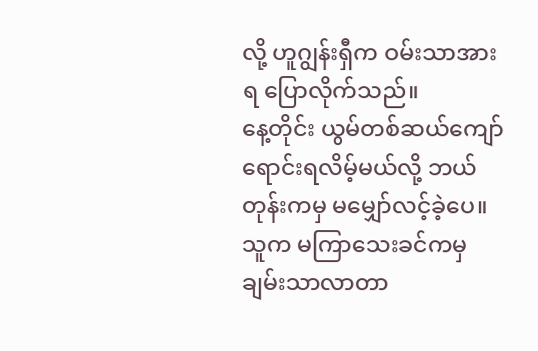လို့ ဟူဂျွန်းရှီက ဝမ်းသာအားရ ပြောလိုက်သည်။
နေ့တိုင်း ယွမ်တစ်ဆယ်ကျော် ရောင်းရလိမ့်မယ်လို့ ဘယ်တုန်းကမှ မမျှော်လင့်ခဲ့ပေ။သူက မကြာသေးခင်ကမှ ချမ်းသာလာတာ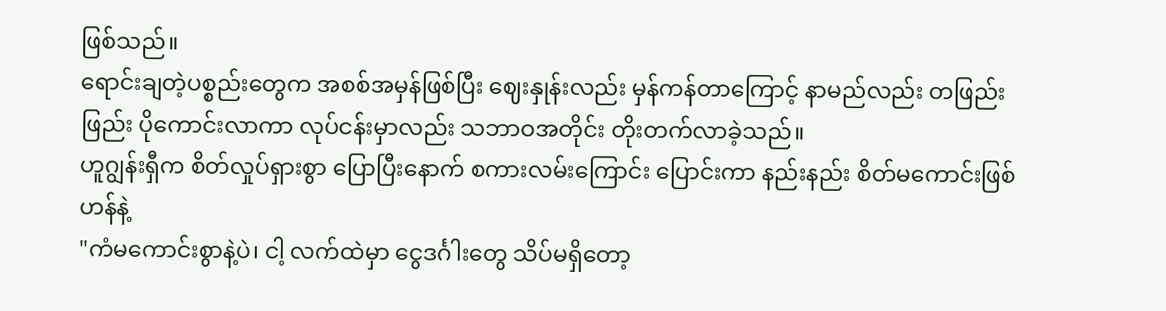ဖြစ်သည်။
ရောင်းချတဲ့ပစ္စည်းတွေက အစစ်အမှန်ဖြစ်ပြီး ဈေးနှုန်းလည်း မှန်ကန်တာကြောင့် နာမည်လည်း တဖြည်းဖြည်း ပိုကောင်းလာကာ လုပ်ငန်းမှာလည်း သဘာဝအတိုင်း တိုးတက်လာခဲ့သည်။
ဟူဂျွန်းရှီက စိတ်လှုပ်ရှားစွာ ပြောပြီးနောက် စကားလမ်းကြောင်း ပြောင်းကာ နည်းနည်း စိတ်မကောင်းဖြစ်ဟန်နဲ့
"ကံမကောင်းစွာနဲ့ပဲ၊ ငါ့ လက်ထဲမှာ ငွေဒင်္ဂါးတွေ သိပ်မရှိတော့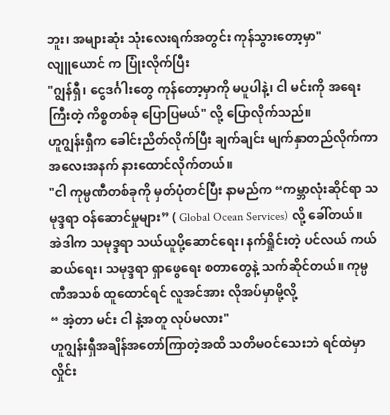ဘူး၊ အများဆုံး သုံးလေးရက်အတွင်း ကုန်သွားတော့မှာ"
လျူယောင် က ပြုံးလိုက်ပြီး
"ဂျွန်ရှီ၊ ငွေဒင်္ဂါးတွေ ကုန်တော့မှာကို မပူပါနဲ့၊ ငါ မင်းကို အရေးကြီးတဲ့ ကိစ္စတစ်ခု ပြောပြမယ်" လို့ ပြောလိုက်သည်။
ဟူဂျွန်းရှီက ခေါင်းညိတ်လိုက်ပြီး ချက်ချင်း မျက်နှာတည်လိုက်ကာ အလေးအနက် နားထောင်လိုက်တယ်။
"ငါ ကုမ္ပဏီတစ်ခုကို မှတ်ပုံတင်ပြီး နာမည်က “ကမ္ဘာလုံးဆိုင်ရာ သမုဒ္ဒရာ ဝန်ဆောင်မှုများ” ( Global Ocean Services) လို့ ခေါ်တယ်။
အဲဒါက သမုဒ္ဒရာ သယ်ယူပို့ဆောင်ရေး၊ နက်ရှိုင်းတဲ့ ပင်လယ် ကယ်ဆယ်ရေး၊ သမုဒ္ဒရာ ရှာဖွေရေး စတာတွေနဲ့ သက်ဆိုင်တယ်။ ကုမ္ပဏီအသစ် ထူထောင်ရင် လူအင်အား လိုအပ်မှာမို့လို့
“ အဲ့တာ မင်း ငါ နဲ့အတူ လုပ်မလား"
ဟူဂျွန်းရှီအချိန်အတော်ကြာတဲ့အထိ သတိမဝင်သေးဘဲ ရင်ထဲမှာ လှိုင်း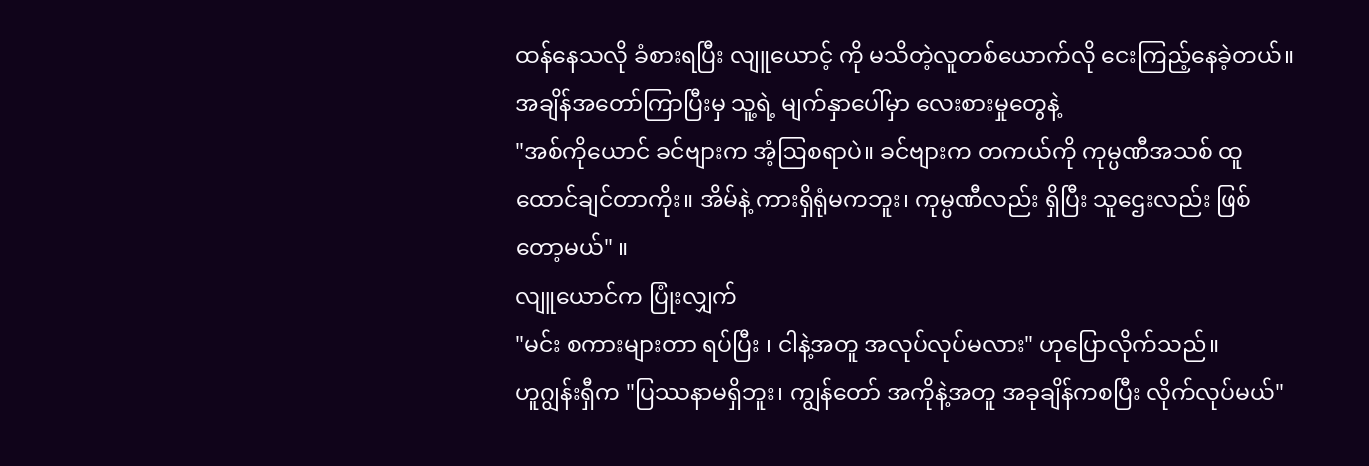ထန်နေသလို ခံစားရပြီး လျူယောင့် ကို မသိတဲ့လူတစ်ယောက်လို ငေးကြည့်နေခဲ့တယ်။
အချိန်အတော်ကြာပြီးမှ သူ့ရဲ့ မျက်နှာပေါ်မှာ လေးစားမှုတွေနဲ့
"အစ်ကိုယောင် ခင်ဗျားက အံ့ဩစရာပဲ။ ခင်ဗျားက တကယ်ကို ကုမ္ပဏီအသစ် ထူထောင်ချင်တာကိုး။ အိမ်နဲ့ ကားရှိရုံမကဘူး၊ ကုမ္ပဏီလည်း ရှိပြီး သူဌေးလည်း ဖြစ်တော့မယ်" ။
လျူယောင်က ပြုံးလျှက်
"မင်း စကားများတာ ရပ်ပြီး ၊ ငါနဲ့အတူ အလုပ်လုပ်မလား" ဟုပြောလိုက်သည်။
ဟူဂျွန်းရှီက "ပြဿနာမရှိဘူး၊ ကျွန်တော် အကိုနဲ့အတူ အခုချိန်ကစပြီး လိုက်လုပ်မယ်"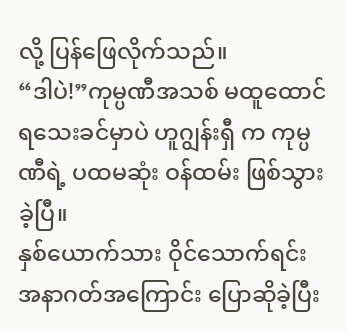လို့ ပြန်ဖြေလိုက်သည်။
“ဒါပဲ!”ကုမ္ပဏီအသစ် မထူထောင်ရသေးခင်မှာပဲ ဟူဂျွန်းရှီ က ကုမ္ပဏီရဲ့ ပထမဆုံး ဝန်ထမ်း ဖြစ်သွားခဲ့ပြီ။
နှစ်ယောက်သား ဝိုင်သောက်ရင်း အနာဂတ်အကြောင်း ပြောဆိုခဲ့ပြီး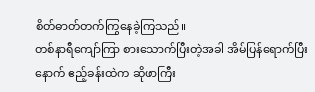စိတ်ဓာတ်တက်ကြွနေခဲ့ကြသည်။
တစ်နာရီကျော်ကြာ စားသောက်ပြီးတဲ့အခါ အိမ်ပြန်ရောက်ပြီးနောက် ဧည့်ခန်းထဲက ဆိုဖာကြီး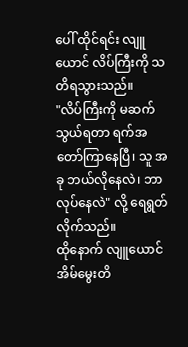ပေါ် ထိုင်ရင်း လျူယောင် လိပ်ကြီးကို သတိရသွားသည်။
"လိပ်ကြီးကို မဆက်သွယ်ရတာ ရက်အတော်ကြာနေပြီ၊ သူ အခု ဘယ်လိုနေလဲ၊ ဘာလုပ်နေလဲ" လို့ ရေရွတ်လိုက်သည်။
ထိုနောက် လျူယောင် အိမ်မွေးတိ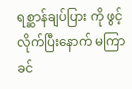ရစ္ဆာန်ချပ်ပြား ကို ဖွင့်လိုက်ပြီးနောက် မကြာခင်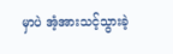မှာပဲ အံ့အားသင့်သွားခဲ့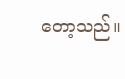တော့သည်။